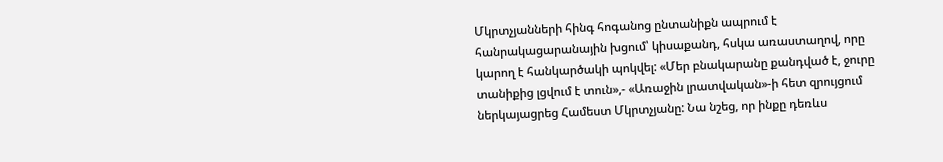Մկրտչյանների հինգ հոգանոց ընտանիքն ապրում է հանրակացարանային խցում՝ կիսաքանդ, հսկա առաստաղով, որը կարող է հանկարծակի պոկվել: «Մեր բնակարանը քանդված է, ջուրը տանիքից լցվում է տուն»,- «Առաջին լրատվական»-ի հետ զրույցում ներկայացրեց Համեստ Մկրտչյանը: Նա նշեց, որ ինքը դեռևս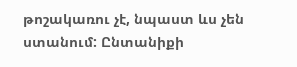թոշակառու չէ, նպաստ ևս չեն ստանում: Ընտանիքի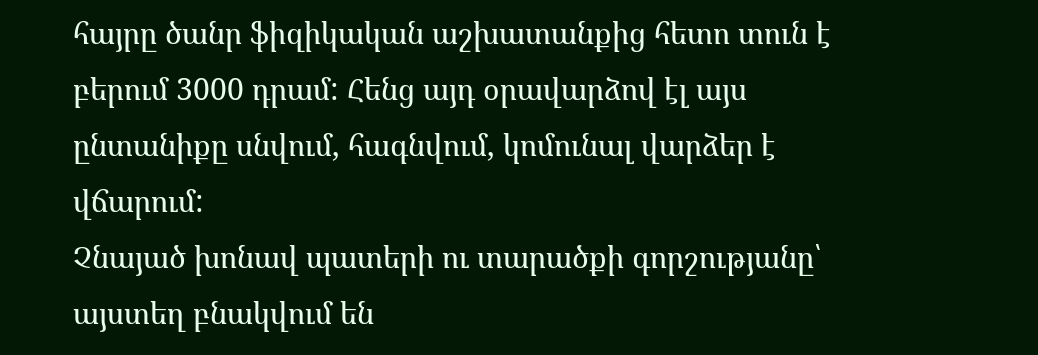հայրը ծանր ֆիզիկական աշխատանքից հետո տուն է բերում 3000 դրամ: Հենց այդ օրավարձով էլ այս ընտանիքը սնվում, հագնվում, կոմունալ վարձեր է վճարում:
Չնայած խոնավ պատերի ու տարածքի գորշությանը՝ այստեղ բնակվում են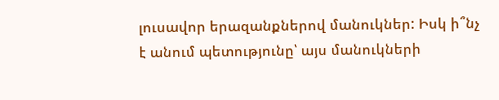լուսավոր երազանքներով մանուկներ: Իսկ ի՞նչ է անում պետությունը՝ այս մանուկների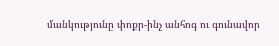մանկությունը փոքր-ինչ անհոգ ու գունավոր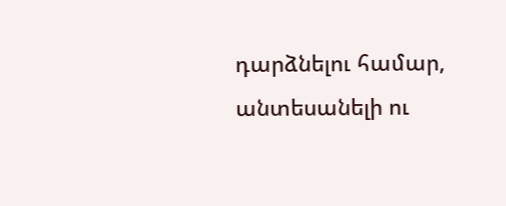դարձնելու համար, անտեսանելի ու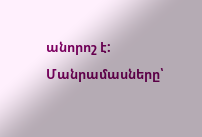անորոշ է:
Մանրամասները՝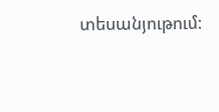տեսանյութում: